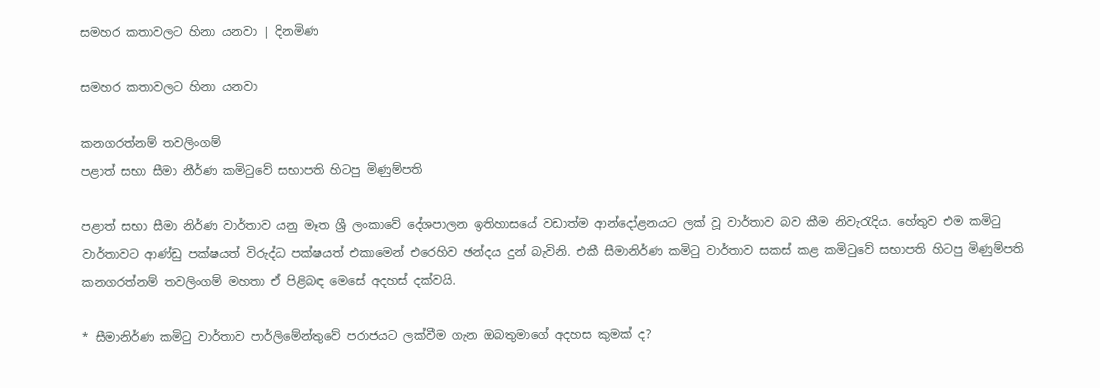සමහර කතාවලට හිනා යනවා | දිනමිණ

සමහර කතාවලට හිනා යනවා

කනගරත්නම් තවලිංගම්
පළාත් සභා සීමා නීර්ණ කමිටුවේ සභාපති හිටපු මිණුම්පති

පළාත් සභා සීමා නිර්ණ වාර්තාව යනු මෑත ශ්‍රී ලංකාවේ දේශපාලන ඉතිහාසයේ වඩාත්ම ආන්දෝළනයට ලක් වූ වාර්තාව බව කීම නිවැරැදිය. හේතුව එම කමිටු වාර්තාවට ආණ්ඩු පක්ෂයත් විරුද්ධ පක්ෂයත් එකාමෙන් එරෙහිව ඡන්දය දුන් බැවිනි. එකී සීමානිර්ණ කමිටු වාර්තාව සකස් කළ කමිටුවේ සභාපති හිටපු මිණුම්පති කනගරත්නම් තවලිංගම් මහතා ඒ පිළිබඳ මෙසේ අදහස් දක්වයි.

* සීමානිර්ණ කමිටු වාර්තාව පාර්ලිමේන්තුවේ පරාජයට ලක්වීම ගැන ඔබතුමාගේ අදහස කුමක් ද?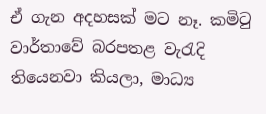ඒ ගැන අදහසක් මට නෑ. කමිටු වාර්තාවේ බරපතළ වැරැදි තියෙනවා කියලා, මාධ්‍ය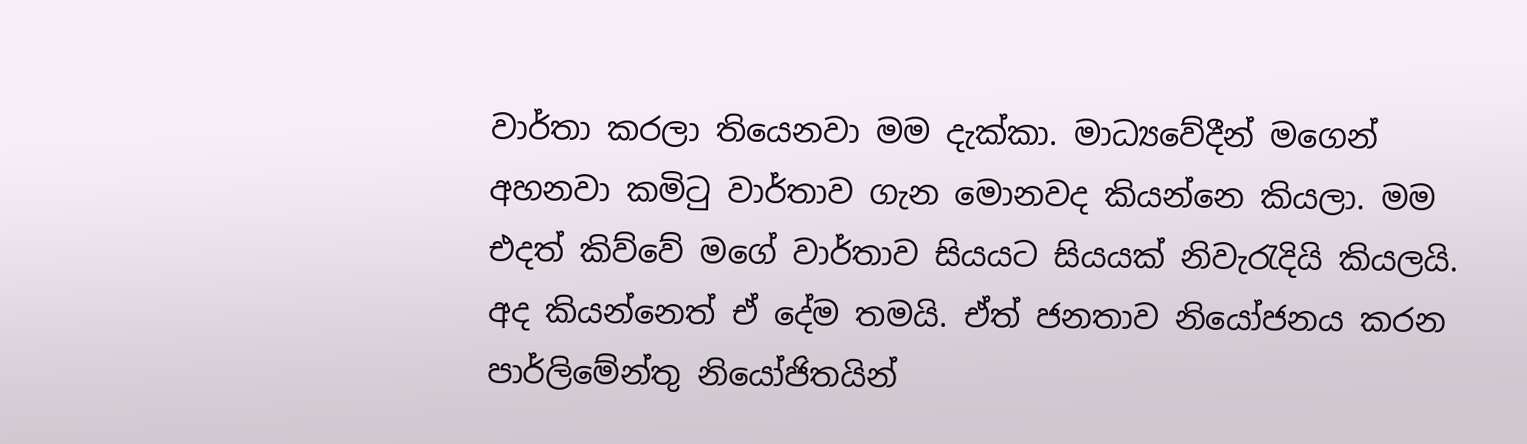වාර්තා කරලා තියෙනවා මම දැක්කා. මාධ්‍යවේදීන් මගෙන් අහනවා කමිටු වාර්තාව ගැන මොනවද කියන්නෙ කියලා. මම එදත් කිව්වේ මගේ වාර්තාව සියයට සියයක් නිවැරැදියි කියලයි. අද කියන්නෙත් ඒ දේම තමයි. ඒත් ජනතාව නියෝජනය කරන පාර්ලිමේන්තු නියෝජිතයින්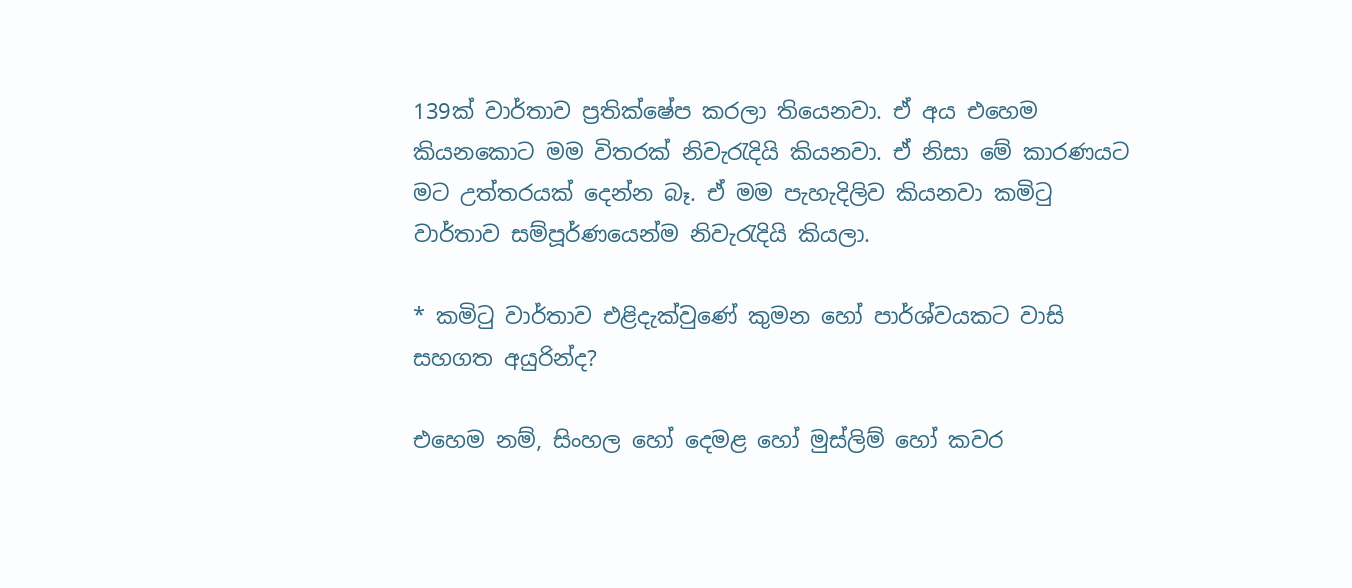139ක් වාර්තාව ප්‍රතික්ෂේප කරලා තියෙනවා. ඒ අය එහෙම කියනකොට මම විතරක් නිවැරැදියි කියනවා. ඒ නිසා මේ කාරණයට මට උත්තරයක් දෙන්න බෑ. ඒ මම පැහැදිලිව කියනවා කමිටු වාර්තාව සම්පූර්ණයෙන්ම නිවැරැදියි කියලා.

* කමිටු වාර්තාව එළිදැක්වුණේ කුමන හෝ පාර්ශ්වයකට වාසි සහගත අයුරින්ද?

එහෙම නම්, සිංහල හෝ දෙමළ හෝ මුස්ලිම් හෝ කවර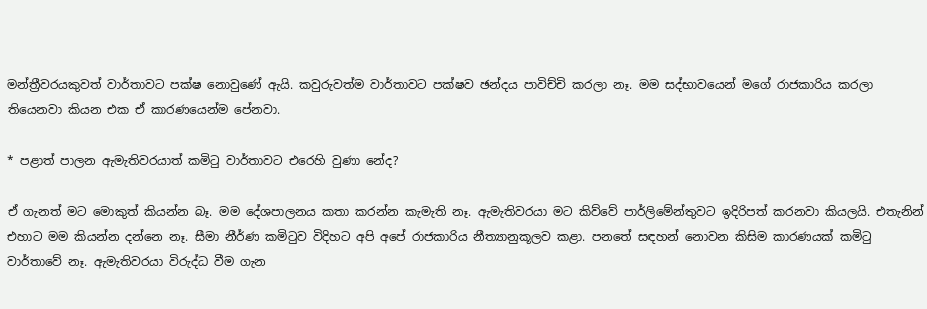මන්ත්‍රීවරයකුවත් වාර්තාවට පක්ෂ නොවුණේ ඇයි. කවුරුවත්ම වාර්තාවට පක්ෂව ඡන්දය පාවිච්චි කරලා නෑ. මම සද්භාවයෙන් මගේ රාජකාරිය කරලා තියෙනවා කියන එක ඒ කාරණයෙන්ම පේනවා.

* පළාත් පාලන ඇමැතිවරයාත් කමිටු වාර්තාවට එරෙහි වුණා නේද?

ඒ ගැනත් මට මොකුත් කියන්න බෑ. මම දේශපාලනය කතා කරන්න කැමැති නෑ. ඇමැතිවරයා මට කිව්වේ පාර්ලිමේන්තුවට ඉදිරිපත් කරනවා කියලයි. එතැනින් එහාට මම කියන්න දන්නෙ නෑ. සීමා නීර්ණ කමිටුව විදිහට අපි අපේ රාජකාරිය නීත්‍යානුකූලව කළා. පනතේ සඳහන් නොවන කිසිම කාරණයක් කමිටු වාර්තාවේ නෑ. ඇමැතිවරයා විරුද්ධ වීම ගැන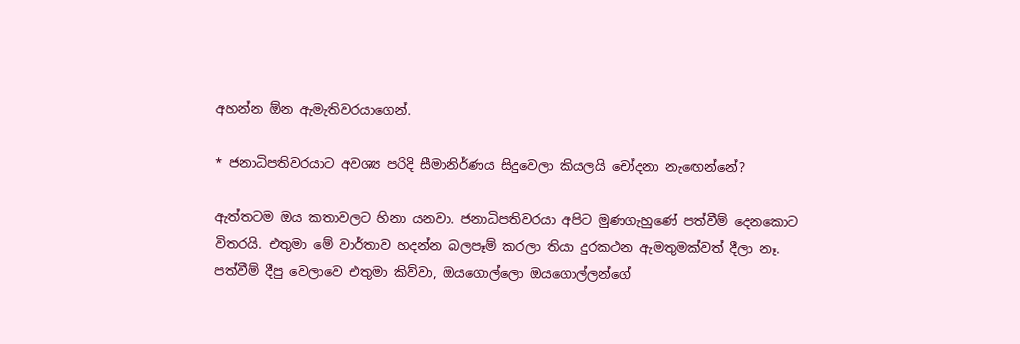අහන්න ඕන ඇමැතිවරයාගෙන්.

* ජනාධිපතිවරයාට අවශ්‍ය පරිදි සීමානිර්ණය සිදුවෙලා කියලයි චෝදනා නැඟෙන්නේ?

ඇත්තටම ඔය කතාවලට හිනා යනවා. ජනාධිපතිවරයා අපිට මුණගැහුණේ පත්වීම් දෙනකොට විතරයි. එතුමා මේ වාර්තාව හදන්න බලපෑම් කරලා තියා දුරකථන ඇමතුමක්වත් දීලා නෑ. පත්වීම් දීපු වෙලාවෙ එතුමා කිව්වා, ඔයගොල්ලො ඔයගොල්ලන්ගේ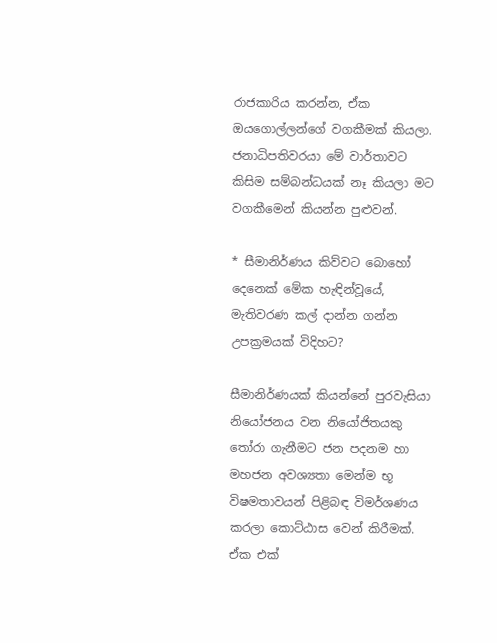රාජකාරිය කරන්න, ඒක ඔයගොල්ලන්ගේ වගකීමක් කියලා. ජනාධිපතිවරයා මේ වාර්තාවට කිසිම සම්බන්ධයක් නෑ කියලා මට වගකීමෙන් කියන්න පුළුවන්.

* සීමානිර්ණය කිව්වට බොහෝ දෙනෙක් මේක හැඳින්වූයේ, මැතිවරණ කල් දාන්න ගන්න උපක්‍රමයක් විදිහට?

සීමානිර්ණයක් කියන්නේ පුරවැසියා නියෝජනය වන නියෝජිතයකු තෝරා ගැනීමට ජන පදනම හා මහජන අවශ්‍යතා මෙන්ම භූ විෂමතාවයන් පිළිබඳ විමර්ශණය කරලා කොට්ඨාස වෙන් කිරීමක්. ඒක එක්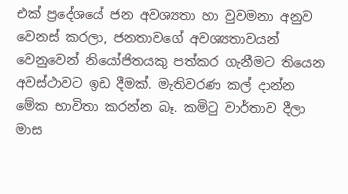එක් ප්‍රදේශයේ ජන අවශ්‍යතා හා වුවමනා අනුව වෙනස් කරලා, ජනතාවගේ අවශ්‍යතාවයන් වෙනුවෙන් නියෝජිතයකු පත්කර ගැනීමට තියෙන අවස්ථාවට ඉඩ දීමක්. මැතිවරණ කල් දාන්න මේක භාවිතා කරන්න බෑ. කමිටු වාර්තාව දීලා මාස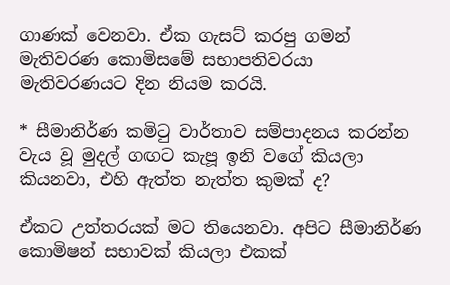ගාණක් වෙනවා. ඒක ගැසට් කරපු ගමන් මැතිවරණ කොමිසමේ සභාපතිවරයා මැතිවරණයට දින නියම කරයි.

* සීමානිර්ණ කමිටු වාර්තාව සම්පාදනය කරන්න වැය වූ මුදල් ගඟට කැපූ ඉනි වගේ කියලා කියනවා, එහි ඇත්ත නැත්ත කුමක් ද?

ඒකට උත්තරයක් මට තියෙනවා. අපිට සීමානිර්ණ කොමිෂන් සභාවක් කියලා එකක්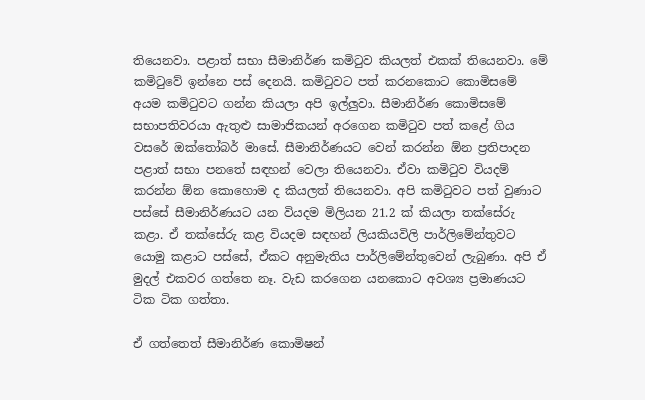තියෙනවා. පළාත් සභා සීමානිර්ණ කමිටුව කියලත් එකක් තියෙනවා. මේ කමිටුවේ ඉන්නෙ පස් දෙනයි. කමිටුවට පත් කරනකොට කොමිසමේ අයම කමිටුවට ගන්න කියලා අපි ඉල්ලුවා. සීමානිර්ණ කොමිසමේ සභාපතිවරයා ඇතුළු සාමාජිකයන් අරගෙන කමිටුව පත් කළේ ගිය වසරේ ඔක්තෝබර් මාසේ. සීමානිර්ණයට වෙන් කරන්න ඕන ප්‍රතිපාදන පළාත් සභා පනතේ සඳහන් වෙලා තියෙනවා. ඒවා කමිටුව වියදම් කරන්න ඕන කොහොම ද කියලත් තියෙනවා. අපි කමිටුවට පත් වුණාට පස්සේ සීමානිර්ණයට යන වියදම මිලියන 21.2 ක් කියලා තක්සේරු කළා. ඒ තක්සේරු කළ වියදම සඳහන් ලියකියවිලි පාර්ලිමේන්තුවට යොමු කළාට පස්සේ, ඒකට අනුමැතිය පාර්ලිමේන්තුවෙන් ලැබුණා. අපි ඒ මුදල් එකවර ගත්තෙ නෑ. වැඩ කරගෙන යනකොට අවශ්‍ය ප්‍රමාණයට ටික ටික ගත්තා.

ඒ ගත්තෙත් සීමානිර්ණ කොමිෂන්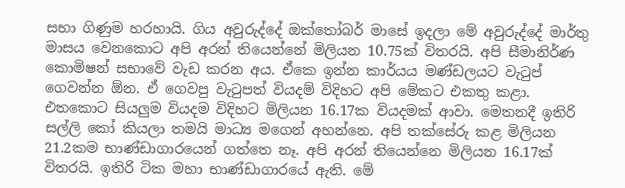සභා ගිණුම හරහායි. ගිය අවුරුද්දේ ඔක්තෝබර් මාසේ ඉදලා මේ අවුරුද්දේ මාර්තු මාසය වෙනකොට අපි අරන් තියෙන්නේ මිලියන 10.75ක් විතරයි. අපි සීමානිර්ණ කොමිෂන් සභාවේ වැඩ කරන අය. ඒකෙ ඉන්න කාර්යය මණ්ඩලයට වැටුප් ගෙවන්න ඕන. ඒ ගෙවපු වැටුපත් වියදම් විදිහට අපි මේකට එකතු කළා. එතකොට සියලුම වියදම විදිහට මිලියන 16.17ක වියදමක් ආවා. මෙතනදී ඉතිරි සල්ලි කෝ කියලා තමයි මාධ්‍ය මගෙන් අහන්නෙ. අපි තක්සේරු කළ මිලියන 21.2කම භාණ්ඩාගාරයෙන් ගත්තෙ නෑ. අපි අරන් තියෙන්නෙ මිලියන 16.17ක් විතරයි. ඉතිරි ටික මහා භාණ්ඩාගාරයේ ඇති. මේ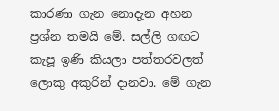කාරණා ගැන නොදැන අහන ප්‍රශ්න තමයි මේ. සල්ලි ගඟට කැපූ ඉණි කියලා පත්තරවලත් ලොකු අකුරින් දානවා. මේ ගැන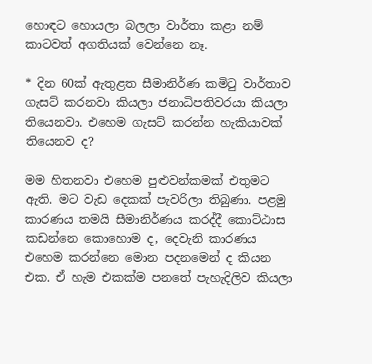හොඳට හොයලා බලලා වාර්තා කළා නම් කාටවත් අගතියක් වෙන්නෙ නෑ.

* දින 60ක් ඇතුළත සීමානිර්ණ කමිටු වාර්තාව ගැසට් කරනවා කියලා ජනාධිපතිවරයා කියලා තියෙනවා. එහෙම ගැසට් කරන්න හැකියාවක් තියෙනව ද?

මම හිතනවා එහෙම පුළුවන්කමක් එතුමට ඇති. මට වැඩ දෙකක් පැවරිලා තිබුණා. පළමු කාරණය තමයි සීමානිර්ණය කරද්දී කොට්ඨාස කඩන්නෙ කොහොම ද, දෙවැනි කාරණය එහෙම කරන්නෙ මොන පදනමෙන් ද කියන එක. ඒ හැම එකක්ම පනතේ පැහැදිලිව කියලා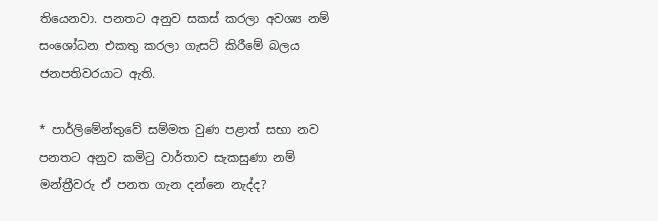තියෙනවා. පනතට අනුව සකස් කරලා අවශ්‍ය නම් සංශෝධන එකතු කරලා ගැසට් කිරීමේ බලය ජනපතිවරයාට ඇති.

* පාර්ලිමේන්තුවේ සම්මත වුණ පළාත් සභා නව පනතට අනුව කමිටු වාර්තාව සැකසුණා නම් මන්ත්‍රීවරු ඒ පනත ගැන දන්නෙ නැද්ද?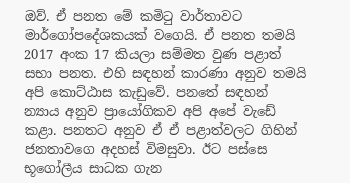ඔව්. ඒ පනත මේ කමිටු වාර්තාවට මාර්ගෝපදේශකයක් වගෙයි. ඒ පනත තමයි 2017 අංක 17 කියලා සම්මත වුණ පළාත් සභා පනත. එහි සඳහන් කාරණා අනුව තමයි අපි කොට්ඨාස කැඩුවේ. පනතේ සඳහන් න්‍යාය අනුව ප්‍රායෝගිකව අපි අපේ වැඩේ කළා. පනතට අනුව ඒ ඒ පළාත්වලට ගිහින් ජනතාවගෙ අදහස් විමසුවා. ඊට පස්සෙ භූගෝලීය සාධක ගැන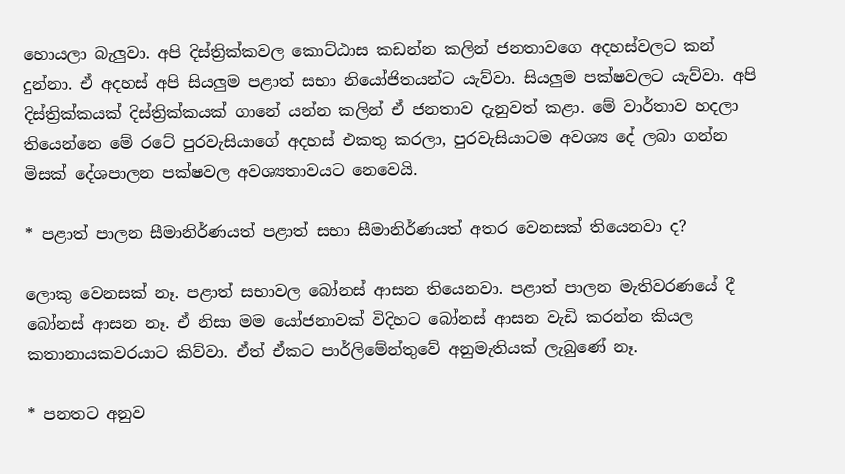හොයලා බැලුවා. අපි දිස්ත්‍රික්කවල කොට්ඨාස කඩන්න කලින් ජනතාවගෙ අදහස්වලට කන් දුන්නා. ඒ අදහස් අපි සියලුම පළාත් සභා නියෝජිතයන්ට යැව්වා. සියලුම පක්ෂවලට යැව්වා. අපි දිස්ත්‍රික්කයක් දිස්ත්‍රික්කයක් ගානේ යන්න කලින් ඒ ජනතාව දැනුවත් කළා. මේ වාර්තාව හදලා තියෙන්නෙ මේ රටේ පුරවැසියාගේ අදහස් එකතු කරලා, පුරවැසියාටම අවශ්‍ය දේ ලබා ගන්න මිසක් දේශපාලන පක්ෂවල අවශ්‍යතාවයට නෙවෙයි.

* පළාත් පාලන සීමානිර්ණයත් පළාත් සභා සීමානිර්ණයත් අතර වෙනසක් තියෙනවා ද?

ලොකු වෙනසක් නෑ. පළාත් සභාවල බෝනස් ආසන තියෙනවා. පළාත් පාලන මැතිවරණයේ දී බෝනස් ආසන නෑ. ඒ නිසා මම යෝජනාවක් විදිහට බෝනස් ආසන වැඩි කරන්න කියල කතානායකවරයාට කිව්වා. ඒත් ඒකට පාර්ලිමේන්තුවේ අනුමැතියක් ලැබුණේ නෑ.

* පනතට අනුව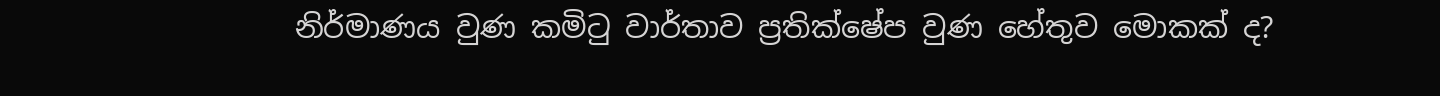නිර්මාණය වුණ කමිටු වාර්තාව ප්‍රතික්ෂේප වුණ හේතුව මොකක් ද?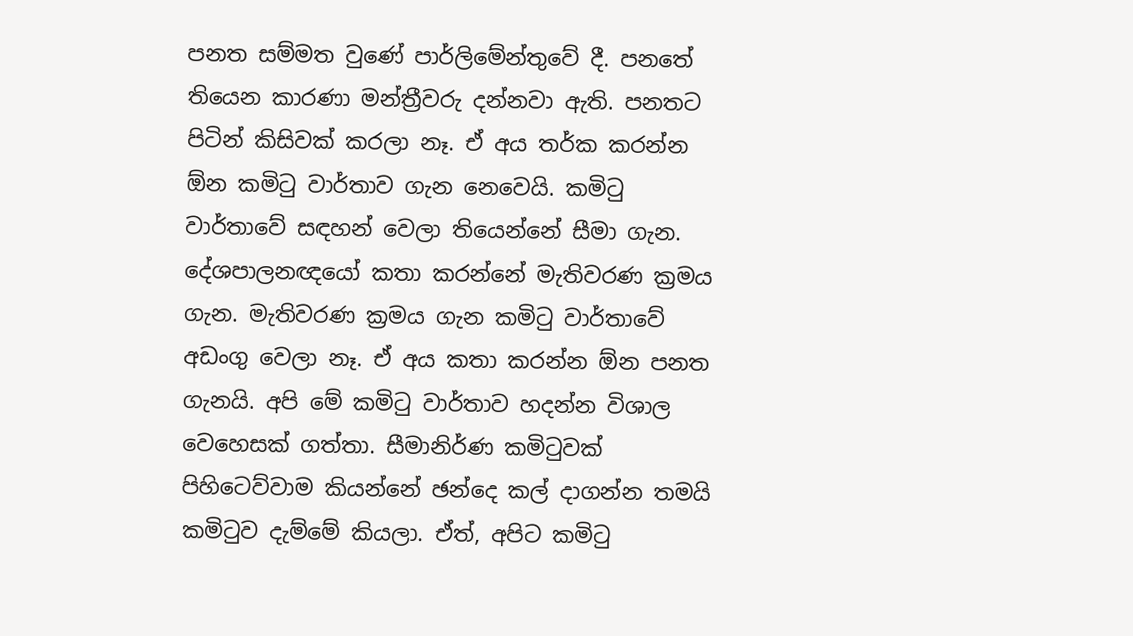පනත සම්මත වුණේ පාර්ලිමේන්තුවේ දී. පනතේ තියෙන කාරණා මන්ත්‍රීවරු දන්නවා ඇති. පනතට පිටින් කිසිවක් කරලා නෑ. ඒ අය තර්ක කරන්න ඕන කමිටු වාර්තාව ගැන නෙවෙයි. කමිටු වාර්තාවේ සඳහන් වෙලා තියෙන්නේ සීමා ගැන. දේශපාලනඥයෝ කතා කරන්නේ මැතිවරණ ක්‍රමය ගැන. මැතිවරණ ක්‍රමය ගැන කමිටු වාර්තාවේ අඩංගු වෙලා නෑ. ඒ අය කතා කරන්න ඕන පනත ගැනයි. අපි මේ කමිටු වාර්තාව හදන්න විශාල වෙහෙසක් ගත්තා. සීමානිර්ණ කමිටුවක් පිහිටෙව්වාම කියන්නේ ඡන්දෙ කල් දාගන්න තමයි කමිටුව දැම්මේ කියලා. ඒත්, අපිට කමිටු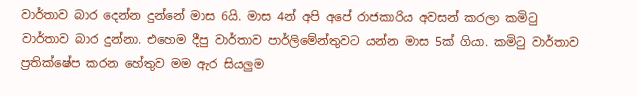වාර්තාව බාර දෙන්න දුන්නේ මාස 6යි. මාස 4න් අපි අපේ රාජකාරිය අවසන් කරලා කමිටු වාර්තාව බාර දුන්නා. එහෙම දීපු වාර්තාව පාර්ලිමේන්තුවට යන්න මාස 5ක් ගියා. කමිටු වාර්තාව ප්‍රතික්ෂේප කරන හේතුව මම ඇර සියලුම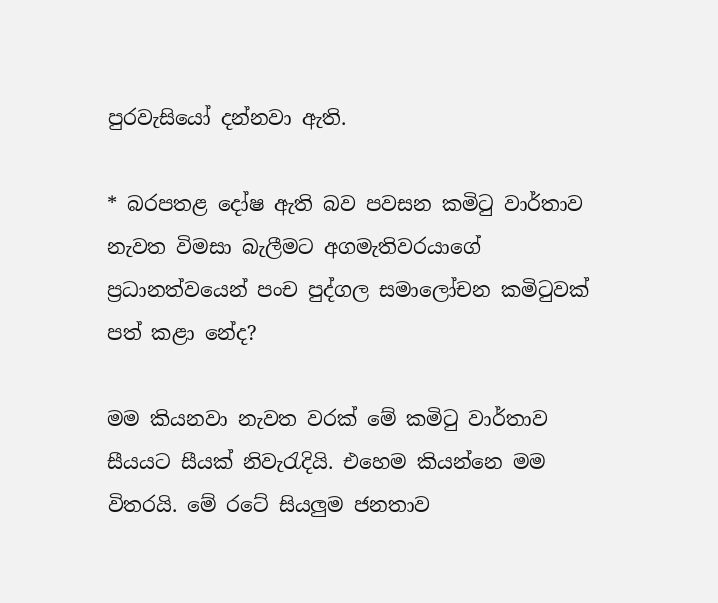පුරවැසියෝ දන්නවා ඇති.

* බරපතළ දෝෂ ඇති බව පවසන කමිටු වාර්තාව නැවත විමසා බැලීමට අගමැතිවරයාගේ ප්‍රධානත්වයෙන් පංච පුද්ගල සමාලෝචන කමිටුවක් පත් කළා නේද?

මම කියනවා නැවත වරක් මේ කමිටු වාර්තාව සීයයට සීයක් නිවැරැදියි. එහෙම කියන්නෙ මම විතරයි. මේ රටේ සියලුම ජනතාව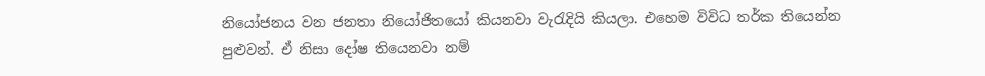නියෝජනය වන ජනතා නියෝජිතයෝ කියනවා වැරැදියි කියලා. එහෙම විවිධ තර්ක තියෙන්න පුළුවන්. ඒ නිසා දෝෂ තියෙනවා නම්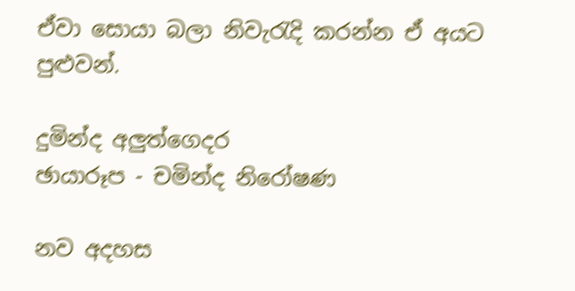ඒවා සොයා බලා නිවැරැදි කරන්න ඒ අයට පුළුවන්.

දුමින්ද අලුත්ගෙදර
ඡායාරූප - චමින්ද නිරෝෂණ

නව අදහස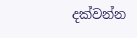දක්වන්න